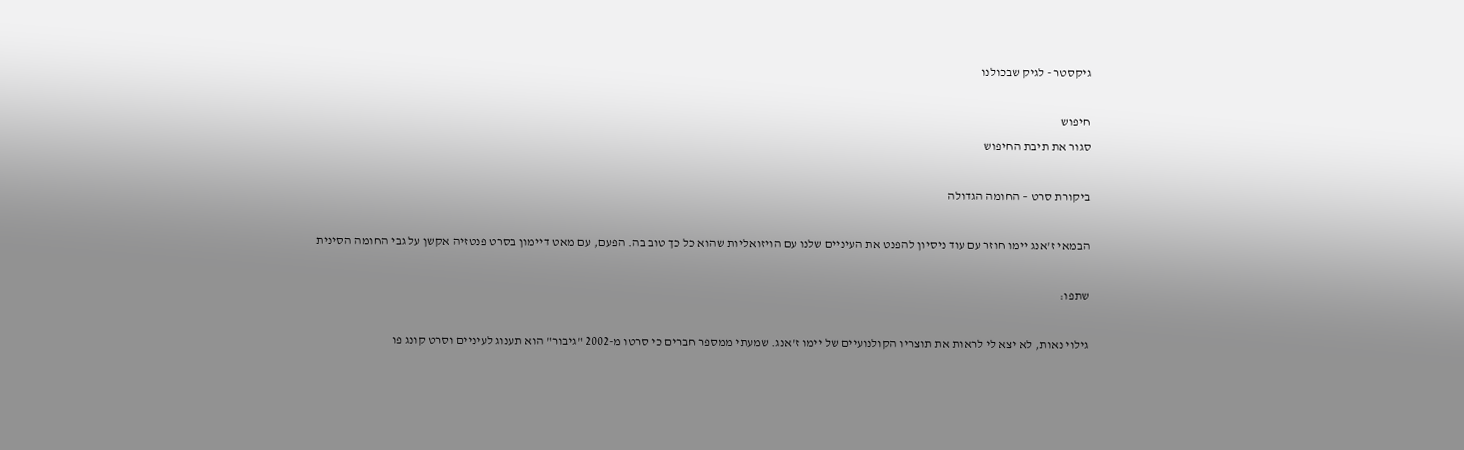גיקסטר - לגיק שבכולנו

חיפוש
סגור את תיבת החיפוש

ביקורת סרט – החומה הגדולה

הבמאי ז'אנג יימו חוזר עם עוד ניסיון להפנט את העיניים שלנו עם הויזואליות שהוא כל כך טוב בה. הפעם, עם מאט דיימון בסרט פנטזיה אקשן על גבי החומה הסינית

שתפו:

גילוי נאות, לא יצא לי לראות את תוצריו הקולנועיים של יימו ז'אנג. שמעתי ממספר חברים כי סרטו מ-2002 "גיבור" הוא תענוג לעיניים וסרט קונג פו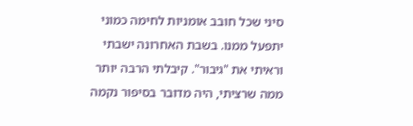סיני שכל חובב אומניות לחימה כמוני יתפעל ממנו. בשבת האחרונה ישבתי וראיתי את "גיבור". קיבלתי הרבה יותר ממה שרציתי, היה מדובר בסיפור נקמה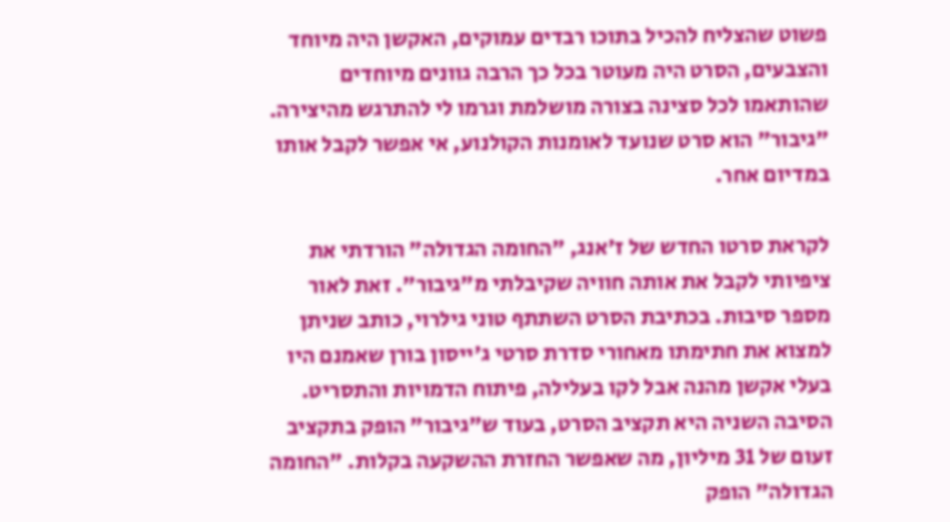פשוט שהצליח להכיל בתוכו רבדים עמוקים, האקשן היה מיוחד והצבעים, הסרט היה מעוטר בכל כך הרבה גוונים מיוחדים שהותאמו לכל סצינה בצורה מושלמת וגרמו לי להתרגש מהיצירה. "גיבור" הוא סרט שנועד לאומנות הקולנוע, אי אפשר לקבל אותו במדיום אחר.

לקראת סרטו החדש של ז'אנג, "החומה הגדולה" הורדתי את ציפיותי לקבל את אותה חוויה שקיבלתי מ"גיבור". זאת לאור מספר סיבות. בכתיבת הסרט השתתף טוני גילרוי, כותב שניתן למצוא את חתימתו מאחורי סדרת סרטי ג'ייסון בורן שאמנם היו בעלי אקשן מהנה אבל לקו בעלילה, פיתוח הדמויות והתסריט. הסיבה השניה היא תקציב הסרט, בעוד ש"גיבור" הופק בתקציב זעום של 31 מיליון, מה שאפשר החזרת ההשקעה בקלות. "החומה הגדולה" הופק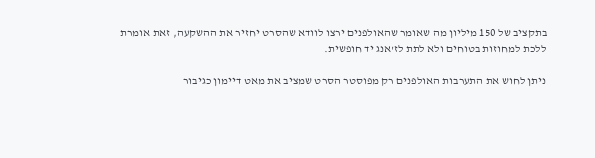בתקציב של 150 מיליון מה שאומר שהאולפנים ירצו לוודא שהסרט יחזיר את ההשקעה, זאת אומרת ללכת למחוזות בטוחים ולא לתת לז'אנג יד חופשית.

ניתן לחוש את התערבות האולפנים רק מפוסטר הסרט שמציב את מאט דיימון כגיבור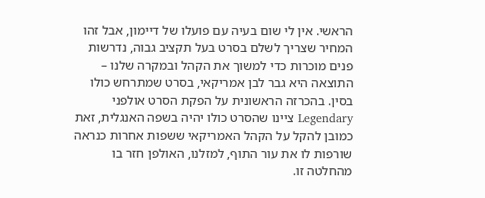הראשי. אין לי שום בעיה עם פועלו של דיימון, אבל זהו המחיר שצריך לשלם בסרט בעל תקציב גבוה, נדרשות פנים מוכרות כדי למשוך את הקהל ובמקרה שלנו – התוצאה היא גבר לבן אמריקאי, בסרט שמתרחש כולו בסין. בהכרזה הראשונית על הפקת הסרט אולפני Legendary ציינו שהסרט כולו יהיה בשפה האנגלית, זאת כמובן להקל על הקהל האמריקאי ששפות אחרות כנראה שורפות לו את עור התוף, למזלנו, האולפן חזר בו מהחלטה זו.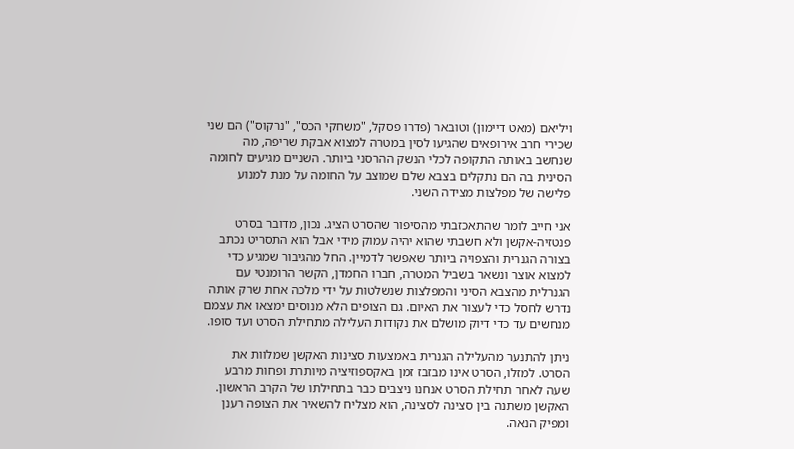ויליאם (מאט דיימון) וטובאר (פדרו פסקל, "משחקי הכס", "נרקוס") הם שני שכירי חרב אירופאים שהגיעו לסין במטרה למצוא אבקת שריפה, מה שנחשב באותה התקופה לכלי הנשק ההרסני ביותר. השניים מגיעים לחומה הסינית בה הם נתקלים בצבא שלם שמוצב על החומה על מנת למנוע פלישה של מפלצות מצידה השני.

אני חייב לומר שהתאכזבתי מהסיפור שהסרט הציג. נכון, מדובר בסרט פנטזיה-אקשן ולא חשבתי שהוא יהיה עמוק מידי אבל הוא התסריט נכתב בצורה הגנרית והצפויה ביותר שאפשר לדמיין. החל מהגיבור שמגיע כדי למצוא אוצר ונשאר בשביל המטרה, חברו החמדן, הקשר הרומנטי עם הגנרלית מהצבא הסיני והמפלצות שנשלטות על ידי מלכה אחת שרק אותה נדרש לחסל כדי לעצור את האיום. גם הצופים הלא מנוסים ימצאו את עצמם מנחשים עד כדי דיוק מושלם את נקודות העלילה מתחילת הסרט ועד סופו.

ניתן להתנער מהעלילה הגנרית באמצעות סצינות האקשן שמלוות את הסרט. למזלו, הסרט אינו מבזבז זמן באקספוזיציה מיותרת ופחות מרבע שעה לאחר תחילת הסרט אנחנו ניצבים כבר בתחילתו של הקרב הראשון. האקשן משתנה בין סצינה לסצינה, הוא מצליח להשאיר את הצופה רענן ומפיק הנאה.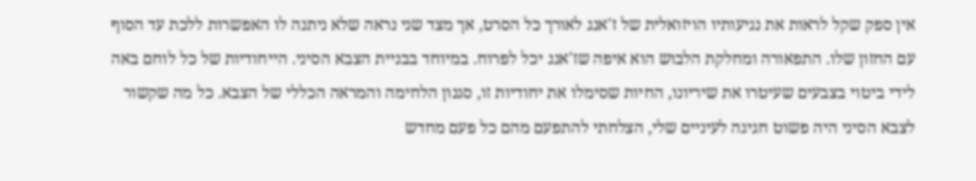אין ספק שקל לראות את נגיעותיו הויזואלית של ז'אנג לאורך כל הסרט, אך מצד שני נראה שלא ניתנה לו האפשרות ללכת עד הסוף עם החזון שלו. התפאורה ומחלקת הלבוש הוא איפה שז'אנג יכל לפרוח. במיוחד בבניית הצבא הסיני. הייחודיות של כל לוחם באה לידי ביטוי בצבעים שעיטרו את שיריונו, החיות שסימלו את יחודיות זו, סגנון הלחימה והמראה הכללי של הצבא. כל מה שקשור לצבא הסיני היה פשוט חגיגה לעיניים שלי, הצלחתי להתפעם מהם כל פעם מחדש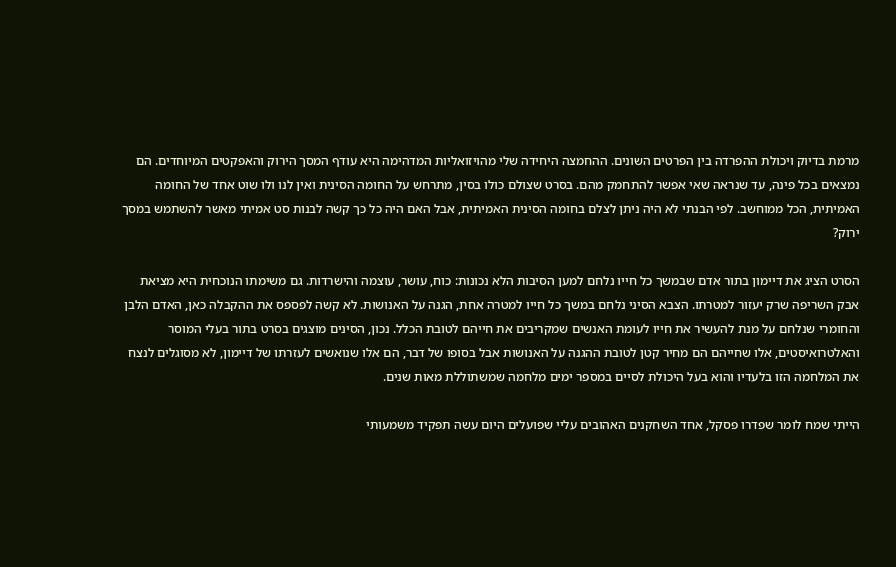מרמת בדיוק ויכולת ההפרדה בין הפרטים השונים. ההחמצה היחידה שלי מהויזואליות המדהימה היא עודף המסך הירוק והאפקטים המיוחדים. הם נמצאים בכל פינה, עד שנראה שאי אפשר להתחמק מהם. בסרט שצולם כולו בסין, מתרחש על החומה הסינית ואין לנו ולו שוט אחד של החומה האמיתית, הכל ממוחשב. לפי הבנתי לא היה ניתן לצלם בחומה הסינית האמיתית, אבל האם היה כל כך קשה לבנות סט אמיתי מאשר להשתמש במסך ירוק?

הסרט הציג את דיימון בתור אדם שבמשך כל חייו נלחם למען הסיבות הלא נכונות: כוח, עושר, עוצמה והישרדות. גם משימתו הנוכחית היא מציאת אבק השריפה שרק יעזור למטרתו. הצבא הסיני נלחם במשך כל חייו למטרה אחת, הגנה על האנושות. לא קשה לפספס את ההקבלה כאן, האדם הלבן והחומרי שנלחם על מנת להעשיר את חייו לעומת האנשים שמקריבים את חייהם לטובת הכלל. נכון, הסינים מוצגים בסרט בתור בעלי המוסר והאלטרואיסטים, אלו שחייהם הם מחיר קטן לטובת ההגנה על האנושות אבל בסופו של דבר, הם אלו שנואשים לעזרתו של דיימון, לא מסוגלים לנצח את המלחמה הזו בלעדיו והוא בעל היכולת לסיים במספר ימים מלחמה שמשתוללת מאות שנים.

הייתי שמח לומר שפדרו פסקל, אחד השחקנים האהובים עליי שפועלים היום עשה תפקיד משמעותי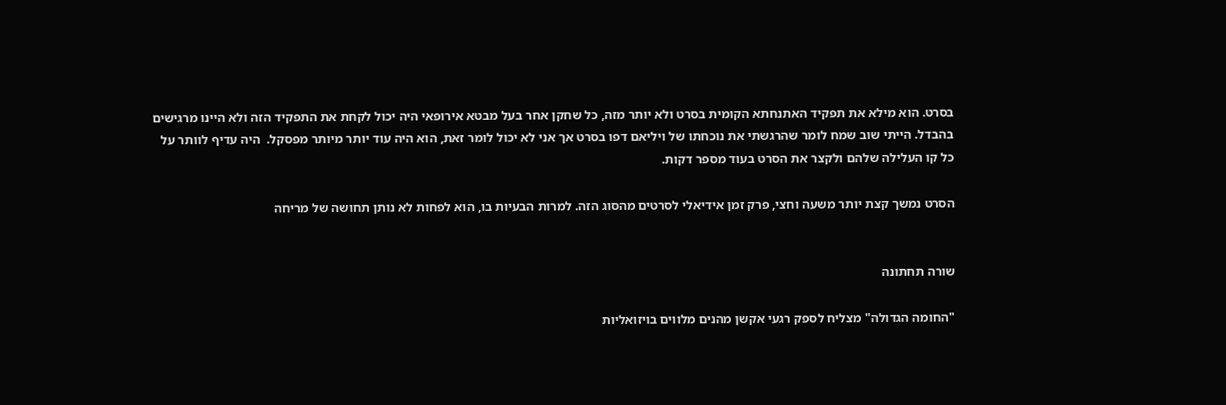בסרט. הוא מילא את תפקיד האתנחתא הקומית בסרט ולא יותר מזה, כל שחקן אחר בעל מבטא אירופאי היה יכול לקחת את התפקיד הזה ולא היינו מרגישים בהבדל. הייתי שוב שמח לומר שהרגשתי את נוכחתו של ויליאם דפו בסרט אך אני לא יכול לומר זאת, הוא היה עוד יותר מיותר מפסקל.  היה עדיף לוותר על כל קו העלילה שלהם ולקצר את הסרט בעוד מספר דקות.

הסרט נמשך קצת יותר משעה וחצי, פרק זמן אידיאלי לסרטים מהסוג הזה. למרות הבעיות בו, הוא לפחות לא נותן תחושה של מריחה


שורה תחתונה

"החומה הגדולה" מצליח לספק רגעי אקשן מהנים מלווים בויזואליות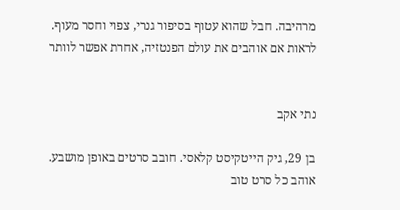מרהיבה. חבל שהוא עטוף בסיפור גנרי, צפוי וחסר מעוף.
לראות אם אוהבים את עולם הפנטזיה, אחרת אפשר לוותר


נתי אקב

בן 29, גיק הייטקיסט קלאסי. חובב סרטים באופן מושבע. אוהב כל סרט טוב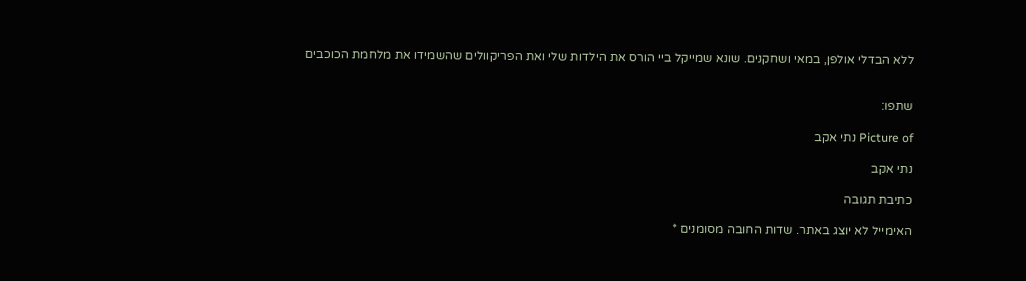ללא הבדלי אולפן, במאי ושחקנים. שונא שמייקל ביי הורס את הילדות שלי ואת הפריקוולים שהשמידו את מלחמת הכוכבים


שתפו:

Picture of נתי אקב

נתי אקב

כתיבת תגובה

האימייל לא יוצג באתר. שדות החובה מסומנים *